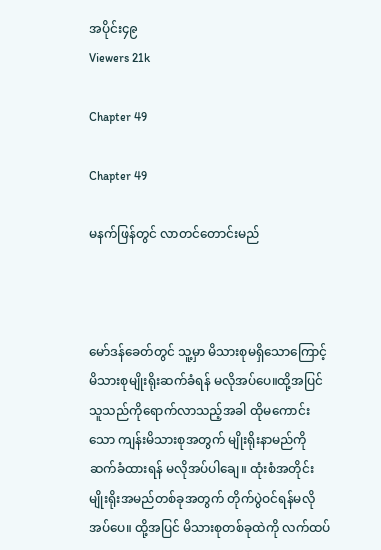အပိုင်း၄၉
Viewers 21k

Chapter 49

Chapter 49

မနက်ဖြန်တွင် လာတင်တောင်းမည်



မော်ဒန်ခေတ်တွင် သူ့မှာ မိသားစုမရှိသောကြောင့် မိသားစုမျိုးရိုးဆက်ခံရန် မလိုအပ်ပေ။ထို့အပြင် သူသည်ကိုရောက်လာသည့်အခါ ထိုမကောင်းသော ကျန်းမိသားစုအတွက် မျိုးရိုးနာမည်ကို ဆက်ခံထားရန် မလိုအပ်ပါချေ။ ထုံးစံအတိုင်း မျိုးရိုးအမည်တစ်ခုအတွက် တိုက်ပွဲဝင်ရန်မလိုအပ်ပေ။ ထို့အပြင် မိသားစုတစ်ခုထဲကို လက်ထပ်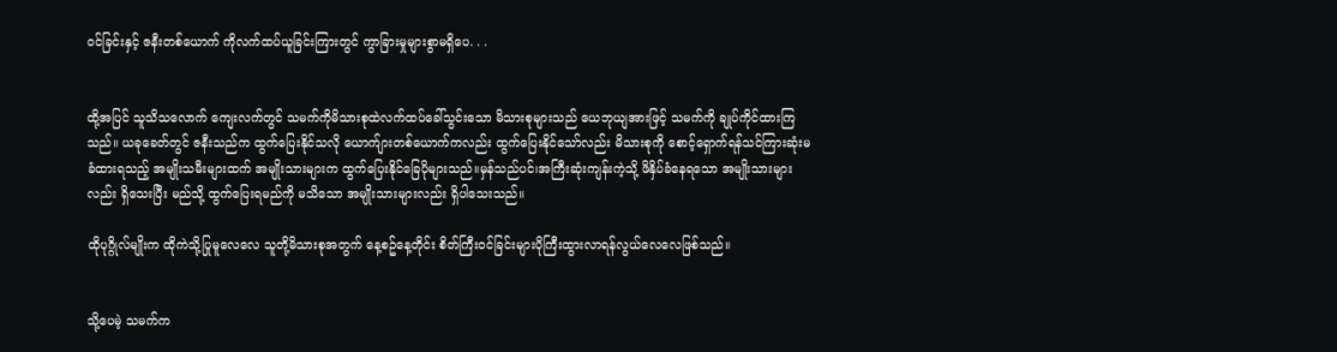ဝင်ခြင်းနှင့် ဇနီးတစ်ယောက် ကိုလက်ထပ်ယူခြင်းကြားတွင် ကွာခြားမှုများစွာမရှိပေ. . .


ထို့အပြင် သူသိသလောက် ကျေးလက်တွင် သမက်ကိုမိသားစုထဲလက်ထပ်ခေါ်သွင်းသော မိသားစုများသည် ယေဘုယျအားဖြင့် သမက်ကို ချုပ်ကိုင်ထားကြသည်။ ယခုခေတ်တွင် ဇနီးသည်က ထွက်ပြေးနိုင်သလို ယောက်ျားတစ်ယောက်ကလည်း ထွက်ပြေးနိုင်သော်လည်း မိသားစုကို စောင့်ရှောက်ရန်သင်ကြားဆုံးမခံထားရသည့် အမျိုးသမီးများထက် အမျိုးသားများက ထွက်ပြေးနိုင်ခြေပိုများသည်။မှန်သည်ပင်၊အကြီးဆုံးကျန်းကဲ့သို့ ဖိနှိပ်ခံနေရသော အမျိုးသားများလည်း ရှိသေးပြီး မည်သို့ ထွက်ပြေးရမည်ကို မသိသော အမျိုးသားများလည်း ရှိပါသေးသည်။

ထိုပုဂ္ဂိုလ်မျိုးက ထိုကဲသို့ပြုမူလေလေ သူတို့မိသားစုအတွက် နေ့စဥ်နေ့တိုင်း စိတ်ကြီးဝင်ခြင်းများပိုကြီးထွားလာရန်လွယ်လေလေဖြစ်သည်။


သို့ပေမဲ့ သမက်က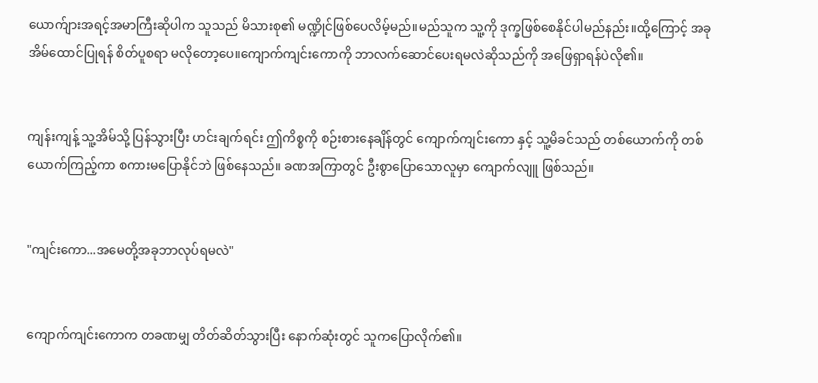ယောက်ျားအရင့်အမာကြီးဆိုပါက သူသည် မိသားစု၏ မဏ္ဍိုင်ဖြစ်ပေလိမ့်မည်။မည်သူက သူ့ကို ဒုက္ခဖြစ်စေနိုင်ပါမည်နည်း။ထို့ကြောင့် အခု အိမ်ထောင်ပြုရန် စိတ်ပူစရာ မလိုတော့ပေ။ကျောက်ကျင်းကောကို ဘာလက်ဆောင်ပေးရမလဲဆိုသည်ကို အဖြေရှာရန်ပဲလို၏။


ကျန်းကျန့် သူ့အိမ်သို့ ပြန်သွားပြီး ဟင်းချက်ရင်း ဤကိစ္စကို စဉ်းစားနေချိန်တွင် ကျောက်ကျင်းကော နှင့် သူ့မိခင်သည် တစ်ယောက်ကို တစ်ယောက်ကြည့်ကာ စကားမပြောနိုင်ဘဲ ဖြစ်နေသည်။ ခဏအကြာတွင် ဦးစွာပြောသောလူမှာ ကျောက်လျူ ဖြစ်သည်။


"ကျင်းကော...အမေတို့အခုဘာလုပ်ရမလဲ"


ကျောက်ကျင်းကောက တခဏမျှ တိတ်ဆိတ်သွားပြီး နောက်ဆုံးတွင် သူကပြောလိုက်၏။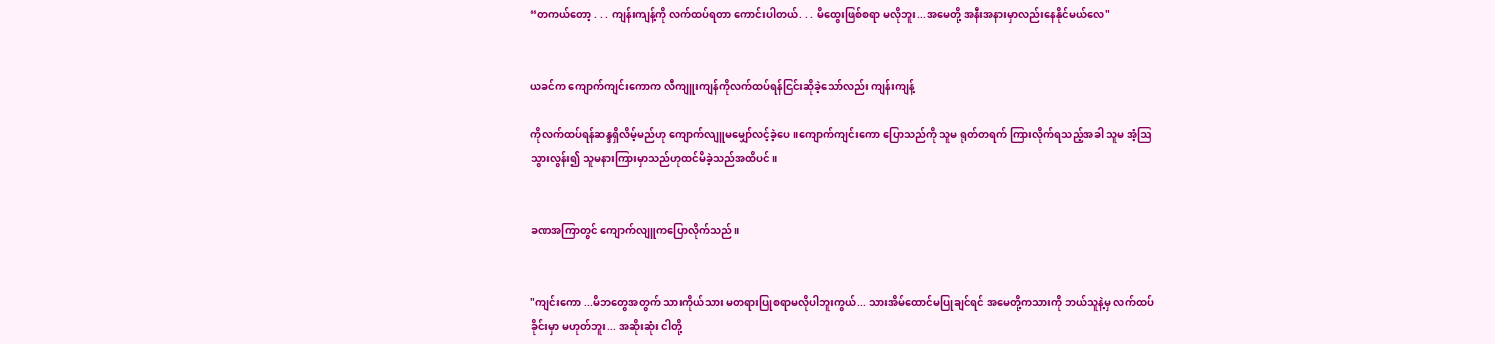“တကယ်တော့ . . . ကျန်းကျန့်ကို လက်ထပ်ရတာ ကောင်းပါတယ်. . . မိထွေးဖြစ်စရာ မလိုဘူး...အမေတို့ အနီးအနားမှာလည်းနေနိုင်မယ်လေ"


ယခင်က ကျောက်ကျင်းကောက လီကျူးကျန်ကိုလက်ထပ်ရန်ငြင်းဆိုခဲ့သော်လည်း ကျန်းကျန့်

ကိုလက်ထပ်ရန်ဆန္ဒရှိလိမ့်မည်ဟု ကျောက်လျူမမျှော်လင့်ခဲ့ပေ။ကျောက်ကျင်းကော ပြောသည်ကို သူမ ရုတ်တရက် ကြားလိုက်ရသည့်အခါ သူမ အံ့ဩသွားလွန်း၍ သူမနားကြားမှာသည်ဟုထင်မိခဲ့သည်အထိပင်။


ခဏအကြာတွင် ကျောက်လျူကပြောလိုက်သည်။


"ကျင်းကော ...မိဘတွေအတွက် သားကိုယ်သား မတရားပြုစရာမလိုပါဘူးကွယ်... သားအိမ်ထောင်မပြုချင်ရင် အမေတို့ကသားကို ဘယ်သူနဲ့မှ လက်ထပ်ခိုင်းမှာ မဟုတ်ဘူး... အဆိုးဆုံး ငါတို့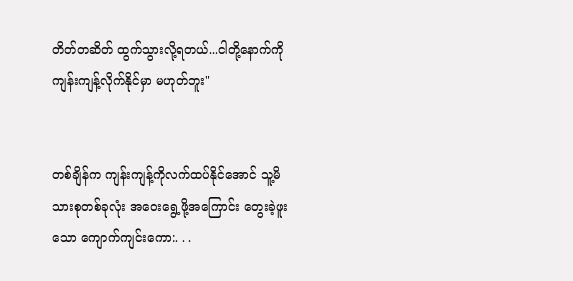တိတ်တဆိတ် ထွက်သွားလို့ရတယ်...ငါတို့နောက်ကို ကျန်းကျန့်လိုက်နိုင်မှာ မဟုတ်ဘူး"


တစ်ချိန်က ကျန်းကျန့်ကိုလက်ထပ်နိုင်အောင် သူ့မိသားစုတစ်ခုလုံး အဝေးရွေ့ဖို့အကြောင်း တွေးခဲ့ဖူးသော ကျောက်ကျင်းကော:. . .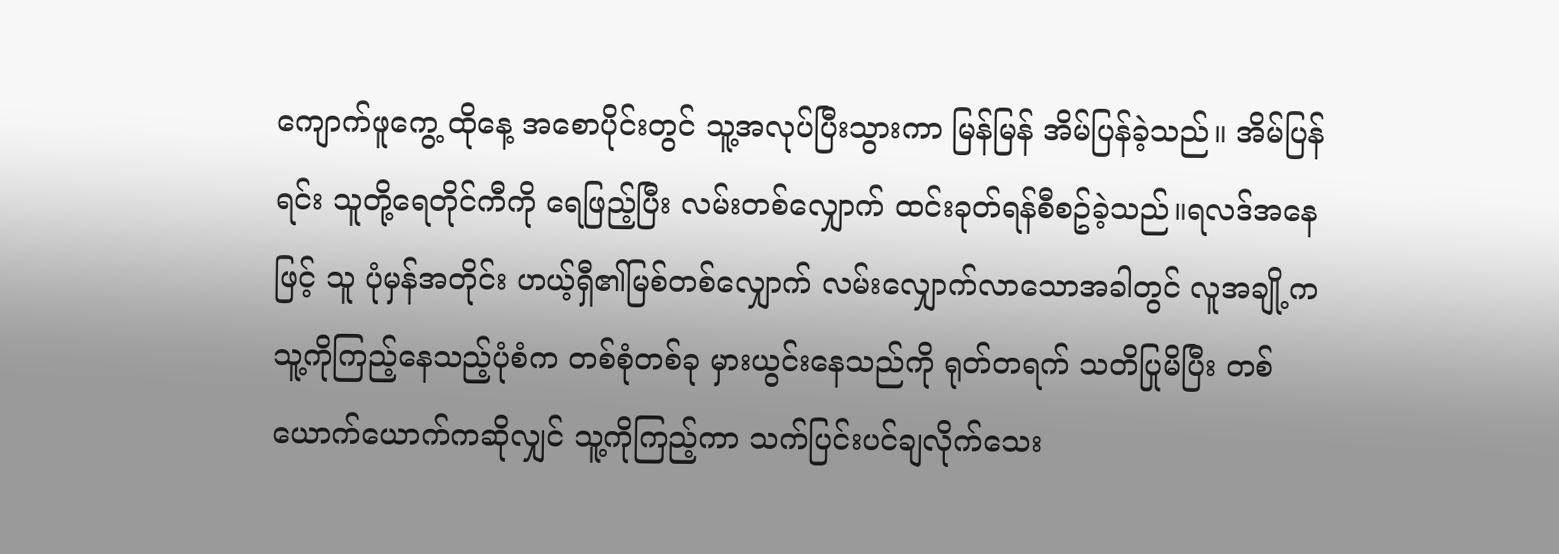ကျောက်ဖူကွေ့ ထိုနေ့ အစောပိုင်းတွင် သူ့အလုပ်ပြီးသွားကာ မြန်မြန် အိမ်ပြန်ခဲ့သည်။ အိမ်ပြန်ရင်း သူတို့ရေတိုင်ကီကို ရေဖြည့်ပြီး လမ်းတစ်လျှောက် ထင်းခုတ်ရန်စီစဥ်ခဲ့သည်။ရလဒ်အနေဖြင့် သူ ပုံမှန်အတိုင်း ဟယ့်ရှီ၏မြစ်တစ်လျှောက် လမ်းလျှောက်လာသောအခါတွင် လူအချို့က သူ့ကိုကြည့်နေသည့်ပုံစံက တစ်စုံတစ်ခု မှားယွင်းနေသည်ကို ရုတ်တရက် သတိပြုမိပြီး တစ်ယောက်ယောက်ကဆိုလျှင် သူ့ကိုကြည့်ကာ သက်ပြင်းပင်ချလိုက်သေး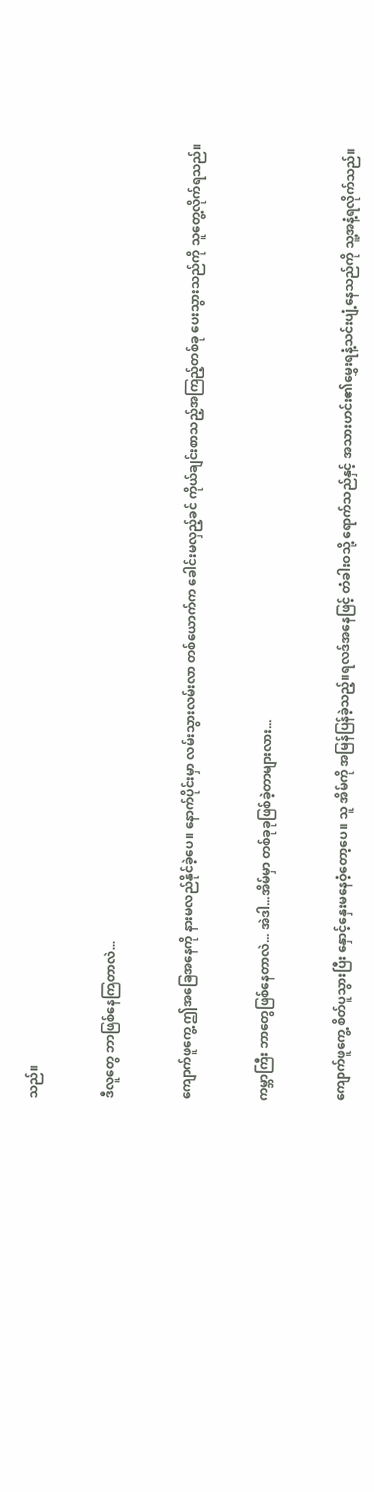သည်။


ဒီလူတွေ ဘာဖြစ်နေကြတာလဲ...


ကျောက်ဖူကွေ့ ဤအခြေအနေကို နားမလည်နိုင်ခဲ့ပေ။ နောက်ပိုင်းမှာ လမ်းသွားလမ်းလာ တစ်ယောက်က ခေါင်းမလှည့်ခင် ကိုယ်ချင်းစာသည့်အကြည့်တစ်ခု ပေးသွားသည်ကို သူတွေ့လိုက်ရသည်။


ကမ္ဘာကြီး ဘာတွေဖြစ်နေတာလဲ... အဲဒါ...အိမ်မှာ တစ်ခုခုဖြစ်ခဲ့တာများလား...


ကျောက်ဖူကွေ့ စိတ်ပူသွားပြီး နှောင့်နှေးမနေဝံ့တော့ပေ။ သူ အိမ်ကို အမြန်ပြန်ခဲ့သည့်။ရလဒ်အနေဖြင့် တံခါးဝသို့ ရောက်သည်နှင့် အသားဟင်း၏မွှေးရနံ့သင်းပျံ့နေသည်ကို သူ့အနံ့ရလိုက်သည်။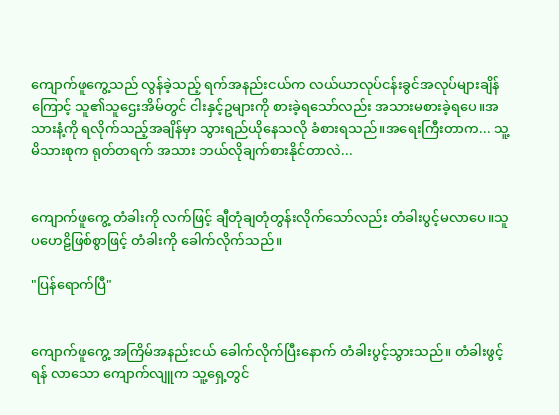ကျောက်ဖူကွေ့သည် လွန်ခဲ့သည့် ရက်အနည်းငယ်က လယ်ယာလုပ်ငန်းခွင်အလုပ်များချိန်ကြောင့် သူ၏သူဌေးအိမ်တွင် ငါးနှင့်ဥများကို စားခဲ့ရသော်လည်း အသားမစားခဲ့ရပေ။အသားနံ့ကို ရလိုက်သည့်အချိန်မှာ သွားရည်ယိုနေသလို ခံစားရသည်။အရေးကြီးတာက... သူ့မိသားစုက ရုတ်တရက် အသား ဘယ်လိုချက်စားနိုင်တာလဲ...


ကျောက်ဖူကွေ့ တံခါးကို လက်ဖြင့် ချီတုံချတုံတွန်းလိုက်သော်လည်း တံခါးပွင့်မလာပေ။သူ ပဟေဠိဖြစ်စွာဖြင့် တံခါးကို ခေါက်လိုက်သည်။

"ပြန်ရောက်ပြီ"


ကျောက်ဖူကွေ့ အကြိမ်အနည်းငယ် ခေါက်လိုက်ပြီးနောက် တံခါးပွင့်သွားသည်။ တံခါးဖွင့်ရန် လာသော ကျောက်လျူက သူ့ရှေ့တွင်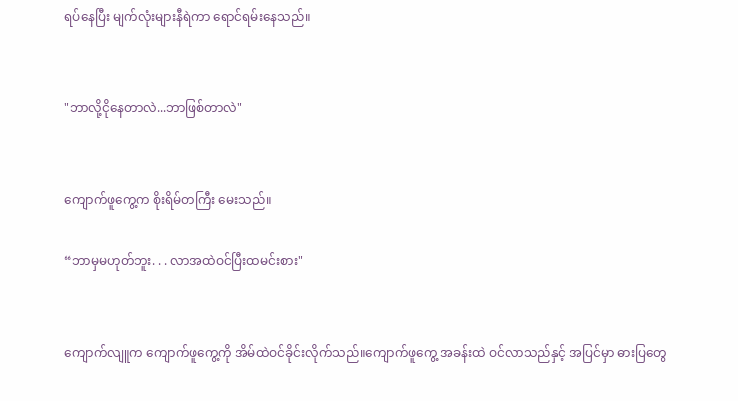ရပ်နေပြီး မျက်လုံးများနီရဲကာ ရောင်ရမ်းနေသည်။


"ဘာလို့ငိုနေတာလဲ...ဘာဖြစ်တာလဲ"


ကျောက်ဖူကွေ့က စိုးရိမ်တကြီး မေးသည်။

“ဘာမှမဟုတ်ဘူး. . . လာအထဲဝင်ပြီးထမင်းစား"


ကျောက်လျူက ကျောက်ဖူကွေ့ကို အိမ်ထဲဝင်ခိုင်းလိုက်သည်။ကျောက်ဖူကွေ့ အခန်းထဲ ဝင်လာသည်နှင့် အပြင်မှာ ဓားပြတွေ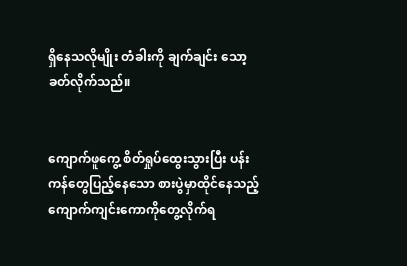ရှိနေသလိုမျိုး တံခါးကို ချက်ချင်း သော့ခတ်လိုက်သည်။


ကျောက်ဖူကွေ့ စိတ်ရှုပ်ထွေးသွားပြီး ပန်းကန်တွေပြည့်နေသော စားပွဲမှာထိုင်နေသည့် ကျောက်ကျင်းကောကိုတွေ့လိုက်ရ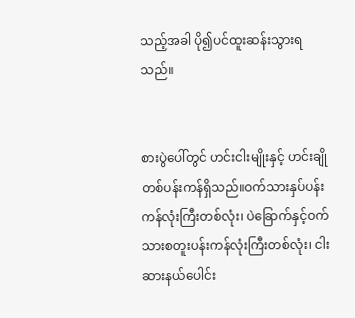သည့်အခါ ပို၍ပင်ထူးဆန်းသွားရသည်။


စားပွဲပေါ်တွင် ဟင်းငါးမျိုးနှင့် ဟင်းချိုတစ်ပန်းကန်ရှိသည်။ဝက်သားနှပ်ပန်းကန်လုံးကြီးတစ်လုံး၊ ပဲခြောက်နှင့်ဝက်သားစတူးပန်းကန်လုံးကြီးတစ်လုံး၊ ငါးဆားနယ်ပေါင်း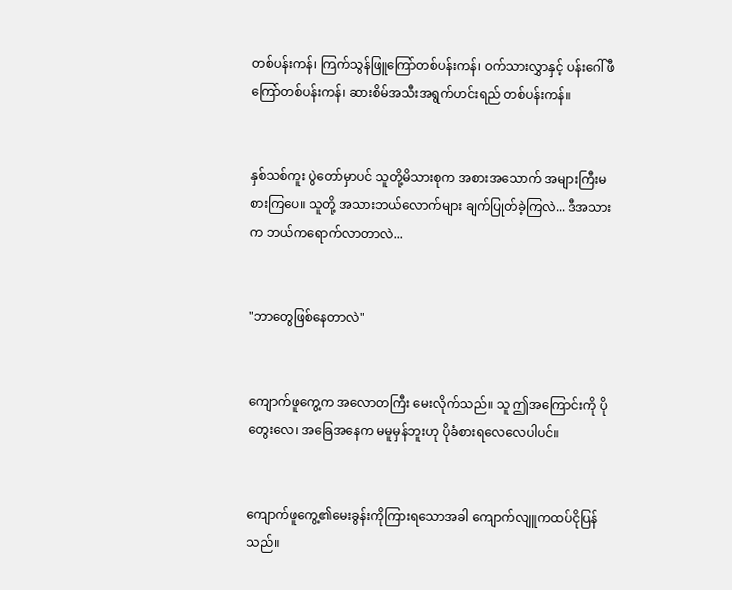တစ်ပန်းကန်၊ ကြက်သွန်ဖြူကြော်တစ်ပန်းကန်၊ ဝက်သားလွှာနှင့် ပန်းဂေါ်ဖီကြော်တစ်ပန်းကန်၊ ဆားစိမ်အသီးအရွက်ဟင်းရည် တစ်ပန်းကန်။


နှစ်သစ်ကူး ပွဲတော်မှာပင် သူတို့မိသားစုက အစားအသောက် အများကြီးမစားကြပေ။ သူတို့ အသားဘယ်လောက်များ ချက်ပြုတ်ခဲ့ကြလဲ... ဒီအသားက ဘယ်ကရောက်လာတာလဲ...


"ဘာတွေဖြစ်နေတာလဲ"


ကျောက်ဖူကွေ့က အလောတကြီး မေးလိုက်သည်။ သူ ဤအကြောင်းကို ပိုတွေးလေ၊ အခြေအနေက မမူမှန်ဘူးဟု ပိုခံစားရလေလေပါပင်။


ကျောက်ဖူကွေ့၏မေးခွန်းကိုကြားရသောအခါ ကျောက်လျူကထပ်ငိုပြန်သည်။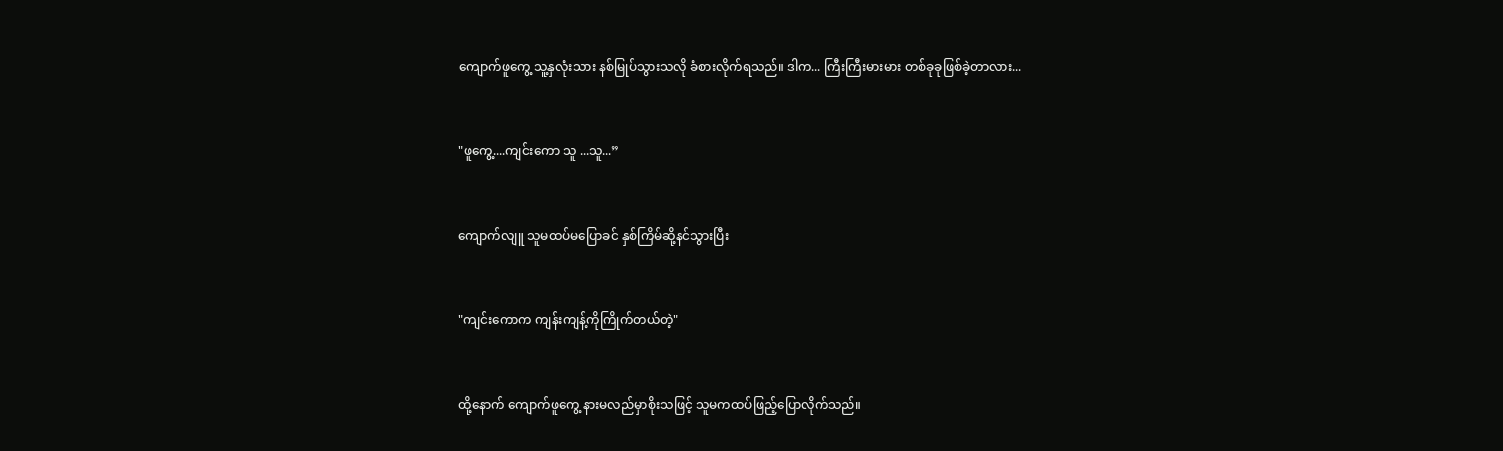ကျောက်ဖူကွေ့ သူ့နှလုံးသား နစ်မြုပ်သွားသလို ခံစားလိုက်ရသည်။ ဒါက... ကြီးကြီးမားမား တစ်ခုခုဖြစ်ခဲ့တာလား...


"ဖူကွေ့....ကျင်းကော သူ ...သူ...”


ကျောက်လျူ သူမထပ်မပြောခင် နှစ်ကြိမ်ဆို့နင်သွားပြီး


"ကျင်းကောက ကျန်းကျန့်ကိုကြိုက်တယ်တဲ့"


ထို့နောက် ကျောက်ဖူကွေ့ နားမလည်မှာစိုးသဖြင့် သူမကထပ်ဖြည့်ပြောလိုက်သည်။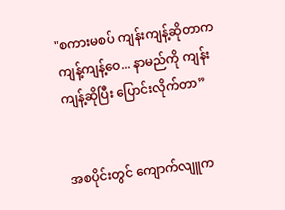"စကားမစပ် ကျန်းကျန့်ဆိုတာက ကျန့်ကျန့်ဝေ... နာမည်ကို ကျန်းကျန့်ဆိုပြီး ပြောင်းလိုက်တာ”


အစပိုင်းတွင် ကျောက်လျူက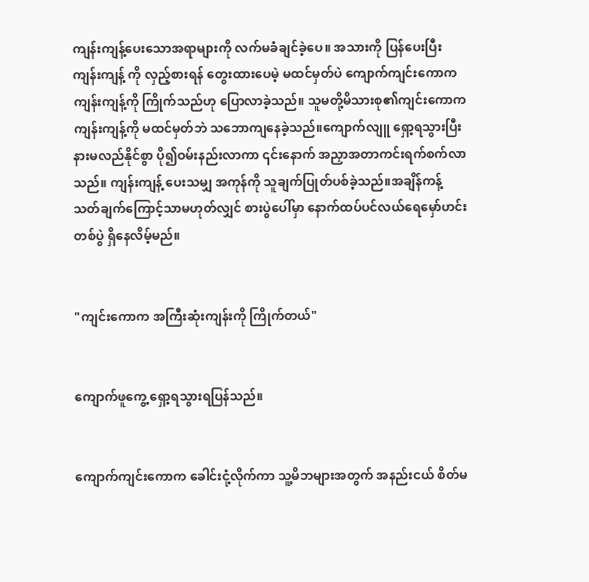ကျန်းကျန့်ပေးသောအရာများကို လက်မခံချင်ခဲ့ပေ။ အသားကို ပြန်ပေးပြီး ကျန်းကျန့် ကို လှည့်စားရန် တွေးထားပေမဲ့ မထင်မှတ်ပဲ ကျောက်ကျင်းကောက ကျန်းကျန့်ကို ကြိုက်သည်ဟု ပြောလာခဲ့သည်။ သူမတို့မိသားစု၏ကျင်းကောက ကျန်းကျန့်ကို မထင်မှတ်ဘဲ သဘောကျနေခဲ့သည်။ကျောက်လျူ ရှော့ရသွားပြီး နားမလည်နိုင်စွာ ပို၍ဝမ်းနည်းလာကာ ၎င်းနောက် အညှာအတာကင်းရက်စက်လာသည်။ ကျန်းကျန့် ပေးသမျှ အကုန်ကို သူချက်ပြုတ်ပစ်ခဲ့သည်။အချိန်ကန့်သတ်ချက်ကြောင့်သာမဟုတ်လျှင် စားပွဲပေါ်မှာ နောက်ထပ်ပင်လယ်ရေမှော်ဟင်းတစ်ပွဲ ရှိနေလိမ့်မည်။


"ကျင်းကောက အကြီးဆုံးကျန်းကို ကြိုက်တယ်"


ကျောက်ဖူကွေ့ ရှော့ရသွားရပြန်သည်။


ကျောက်ကျင်းကောက ခေါင်းငုံ့လိုက်ကာ သူ့မိဘများအတွက် အနည်းငယ် စိတ်မ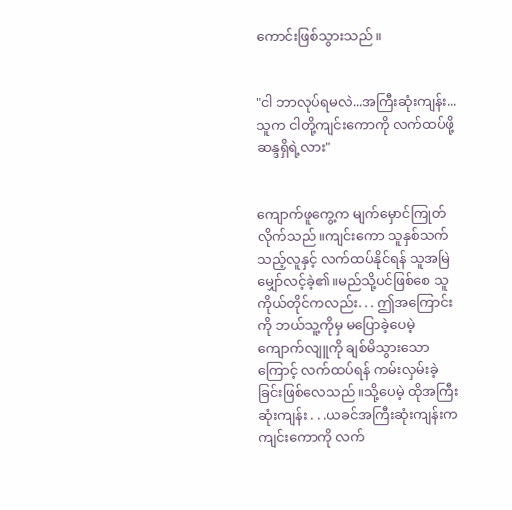ကောင်းဖြစ်သွားသည်။


"ငါ ဘာလုပ်ရမလဲ...အကြီးဆုံးကျန်း... သူက ငါတို့ကျင်းကောကို လက်ထပ်ဖို့ ဆန္ဒရှိရဲ့လား"


ကျောက်ဖူကွေ့က မျက်မှောင်ကြုတ်လိုက်သည်။ကျင်းကော သူနှစ်သက်သည့်လူနှင့် လက်ထပ်နိုင်ရန် သူအမြဲမျှော်လင့်ခဲ့၏။မည်သို့ပင်ဖြစ်စေ သူကိုယ်တိုင်ကလည်း. . . ဤအကြောင်းကို ဘယ်သူ့ကိုမှ မပြောခဲ့ပေမဲ့ ကျောက်လျူကို ချစ်မိသွားသောကြောင့် လက်ထပ်ရန် ကမ်းလှမ်းခဲ့ခြင်းဖြစ်လေသည်။သို့ပေမဲ့ ထိုအကြီးဆုံးကျန်း . . .ယခင်အကြီးဆုံးကျန်းက ကျင်းကောကို လက်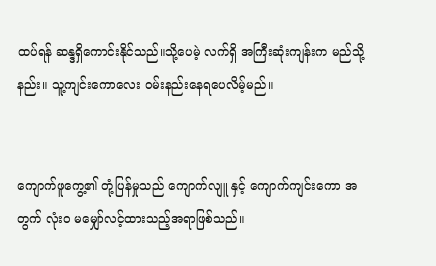ထပ်ရန် ဆန္ဒရှိကောင်းနိုင်သည်။သို့ပေမဲ့ လက်ရှိ အကြီးဆုံးကျန်းက မည်သို့နည်း။ သူ့ကျင်းကောလေး ဝမ်းနည်းနေရပေလိမ့်မည်။


ကျောက်ဖူကွေ့၏ တုံ့ပြန်မှုသည် ကျောက်လျူ နှင့် ကျောက်ကျင်းကော အတွက် လုံးဝ မမျှော်လင့်ထားသည့်အရာဖြစ်သည်။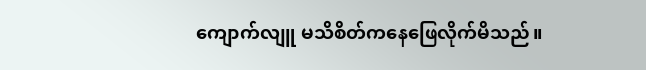ကျောက်လျူ မသိစိတ်ကနေဖြေလိုက်မိသည်။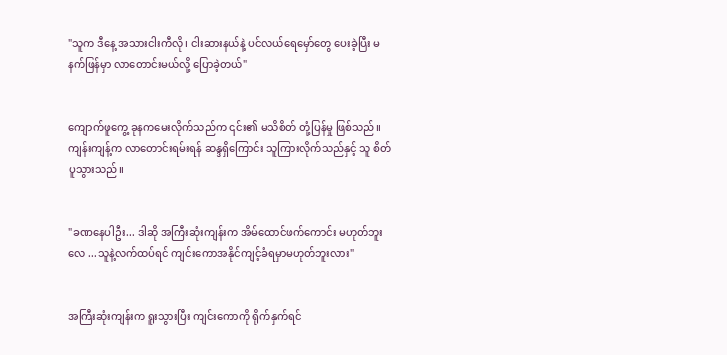"သူက ဒီနေ့ အသားငါးကီလို၊ ငါးဆားနယ်နဲ့ ပင်လယ်ရေမှော်တွေ ပေးခဲ့ပြီး မနက်ဖြန်မှာ လာတောင်းမယ်လို့ ပြောခဲ့တယ်"


ကျောက်ဖူကွေ့ ခုနကမေးလိုက်သည်က ၎င်း၏ မသိစိတ် တုံ့ပြန်မှု ဖြစ်သည်။ကျန်းကျန့်က လာတောင်းရမ်းရန် ဆန္ဒရှိကြောင်း သူကြားလိုက်သည်နှင့် သူ စိတ်ပူသွားသည်။


"ခဏနေပါဦး... ဒါဆို အကြီးဆုံးကျန်းက အိမ်ထောင်ဖက်ကောင်း မဟုတ်ဘူးလေ ...သူနဲ့လက်ထပ်ရင် ကျင်းကောအနိုင်ကျင့်ခံရမှာမဟုတ်ဘူးလား"


အကြီးဆုံးကျန်းက ရူးသွားပြီး ကျင်းကောကို ရိုက်နှက်ရင်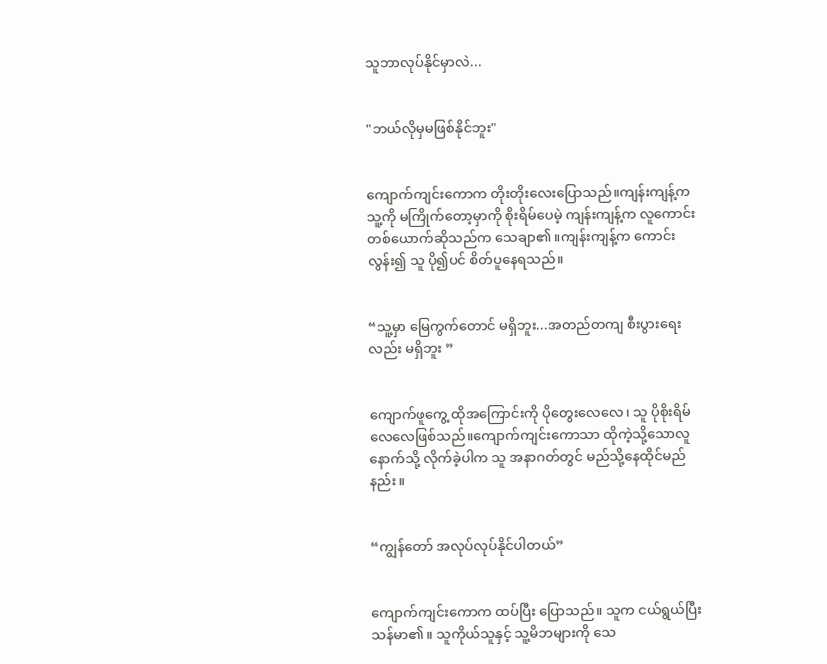သူဘာလုပ်နိုင်မှာလဲ...


"ဘယ်လိုမှမဖြစ်နိုင်ဘူး"


ကျောက်ကျင်းကောက တိုးတိုးလေးပြောသည်။ကျန်းကျန့်က သူ့ကို မကြိုက်တော့မှာကို စိုးရိမ်ပေမဲ့ ကျန်းကျန့်က လူကောင်းတစ်ယောက်ဆိုသည်က သေချာ၏။ကျန်းကျန့်က ကောင်းလွန်း၍ သူ ပို၍ပင် စိတ်ပူနေရသည်။


“သူ့မှာ မြေကွက်တောင် မရှိဘူး...အတည်တကျ စီးပွားရေးလည်း မရှိဘူး ”


ကျောက်ဖူကွေ့ ထိုအကြောင်းကို ပိုတွေးလေလေ၊ သူ ပိုစိုးရိမ်လေလေဖြစ်သည်။ကျောက်ကျင်းကောသာ ထိုကဲ့သို့သောလူနောက်သို့ လိုက်ခဲ့ပါက သူ အနာဂတ်တွင် မည်သို့နေထိုင်မည်နည်း။


“ကျွန်တော် အလုပ်လုပ်နိုင်ပါတယ်”


ကျောက်ကျင်းကောက ထပ်ပြီး ပြောသည်။ သူက ငယ်ရွယ်ပြီး သန်မာ၏။ သူကိုယ်သူနှင့် သူ့မိဘများကို သေ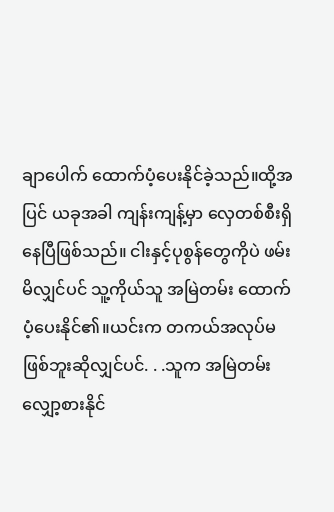ချာပေါက် ထောက်ပံ့ပေးနိုင်ခဲ့သည်။ထို့အပြင် ယခုအခါ ကျန်းကျန့်မှာ လှေတစ်စီးရှိနေပြီဖြစ်သည်။ ငါးနှင့်ပုစွန်တွေကိုပဲ ဖမ်းမိလျှင်ပင် သူ့ကိုယ်သူ အမြဲတမ်း ထောက်ပံ့ပေးနိုင်၏။ယင်းက တကယ်အလုပ်မဖြစ်ဘူးဆိုလျှင်ပင်. . .သူက အမြဲတမ်း လျှော့စားနိုင်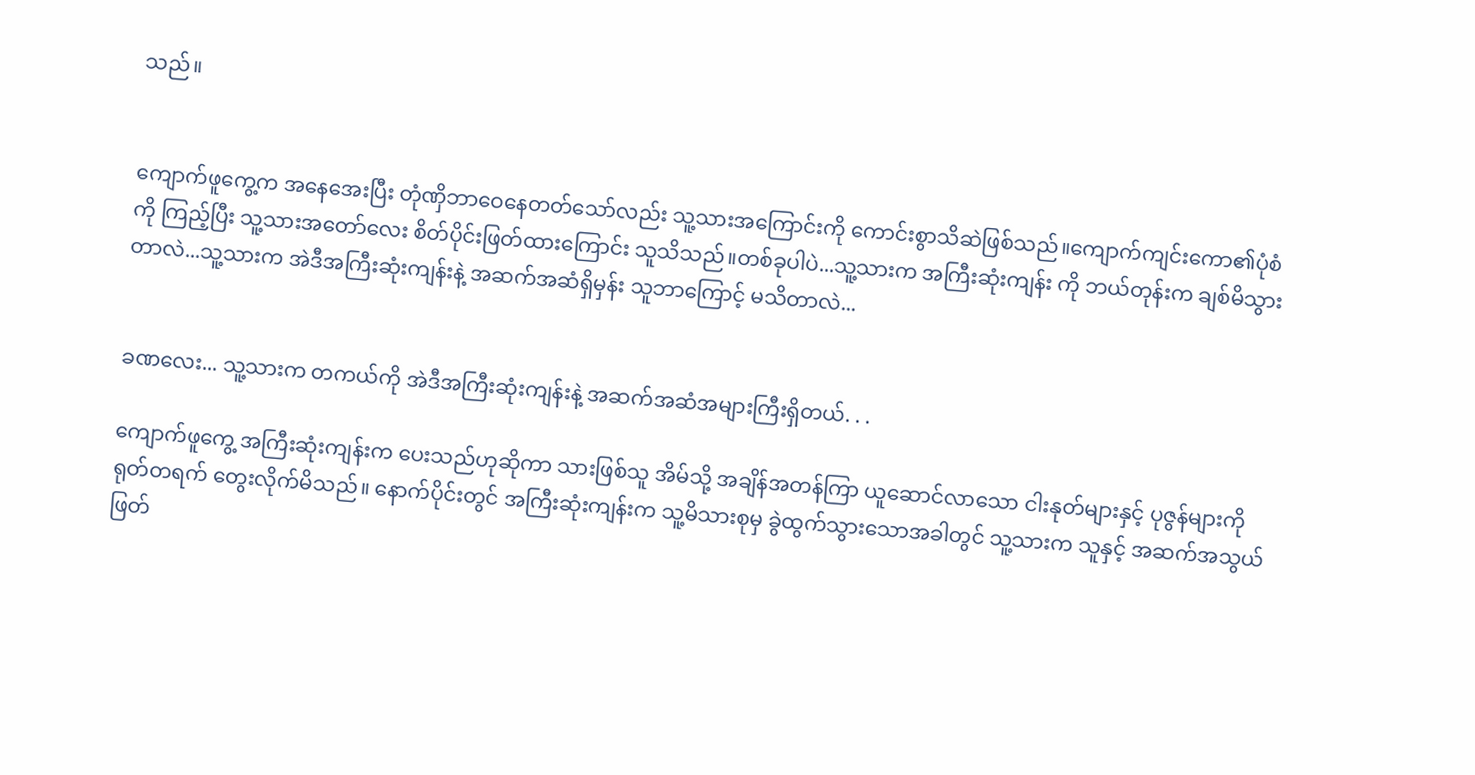သည်။


ကျောက်ဖူကွေ့က အနေအေးပြီး တုံဏှိဘာဝေနေတတ်သော်လည်း သူ့သားအကြောင်းကို ကောင်းစွာသိဆဲဖြစ်သည်။ကျောက်ကျင်းကော၏ပုံစံကို ကြည့်ပြီး သူ့သားအတော်လေး စိတ်ပိုင်းဖြတ်ထားကြောင်း သူသိသည်။တစ်ခုပါပဲ...သူ့သားက အကြီးဆုံးကျန်း ကို ဘယ်တုန်းက ချစ်မိသွားတာလဲ...သူ့သားက အဲဒီအကြီးဆုံးကျန်းနဲ့ အဆက်အဆံရှိမှန်း သူဘာကြောင့် မသိတာလဲ...


ခဏလေး... သူ့သားက တကယ်ကို အဲဒီအကြီးဆုံးကျန်းနဲ့ အဆက်အဆံအများကြီးရှိတယ်. . .

ကျောက်ဖူကွေ့ အကြီးဆုံးကျန်းက ပေးသည်ဟုဆိုကာ သားဖြစ်သူ အိမ်သို့ အချိန်အတန်ကြာ ယူဆောင်လာသော ငါးနုတ်များနှင့် ပုဇွန်များကို ရုတ်တရက် တွေးလိုက်မိသည်။ နောက်ပိုင်းတွင် အကြီးဆုံးကျန်းက သူ့မိသားစုမှ ခွဲထွက်သွားသောအခါတွင် သူ့သားက သူနှင့် အဆက်အသွယ်ဖြတ်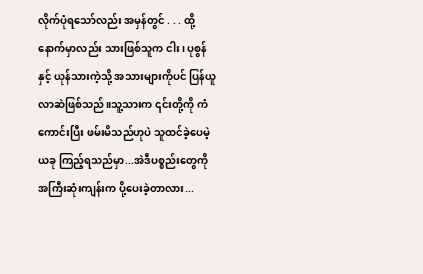လိုက်ပုံရသော်လည်း အမှန်တွင် . . . ထို့နောက်မှာလည်း သားဖြစ်သူက ငါး၊ ပုစွန်နှင့် ယုန်သားကဲ့သို့ အသားများကိုပင် ပြန်ယူလာဆဲဖြစ်သည်။သူ့သားက ၎င်းတို့ကို ကံကောင်းပြီး ဖမ်းမိသည်ဟုပဲ သူထင်ခဲ့ပေမဲ့ ယခု ကြည့်ရသည်မှာ...အဲဒီပစ္စည်းတွေကို အကြီးဆုံးကျန်းက ပို့ပေးခဲ့တာလား...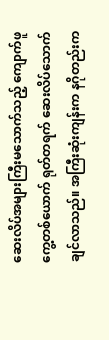ဆေးလိပ်အများကြီးမသောက်သည့် ကျောက်ဖူကွေ့တစ်ယောက် ရုတ်တရက် ဆေးလိပ်သောက်ချင်လာသည်။ အကြီးဆုံးကျန်းက နဂိုတည်းက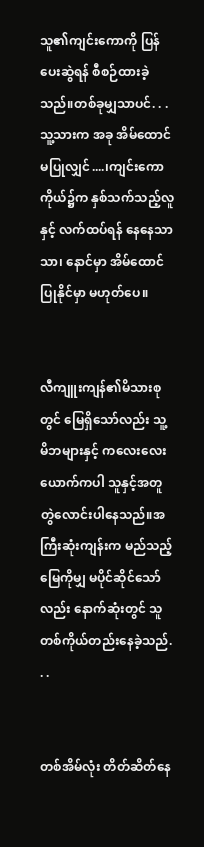သူ၏ကျင်းကောကို ပြန်ပေးဆွဲရန် စီစဉ်ထားခဲ့သည်။တစ်ခုမျှသာပင်. . . သူ့သားက အခု အိမ်ထောင်မပြုလျှင်....၊ကျင်းကောကိုယ်၌က နှစ်သက်သည့်လူနှင့် လက်ထပ်ရန် နေနေသာသာ၊ နောင်မှာ အိမ်ထောင်ပြုနိုင်မှာ မဟုတ်ပေ။


လီကျူးကျန်၏မိသားစုတွင် မြေရှိသော်လည်း သူ့မိဘများနှင့် ကလေးလေးယောက်ကပါ သူနှင့်အတူတွဲလောင်းပါနေသည်။အကြီးဆုံးကျန်းက မည်သည့်မြေကိုမျှ မပိုင်ဆိုင်သော်လည်း နောက်ဆုံးတွင် သူတစ်ကိုယ်တည်းနေခဲ့သည်. . .


တစ်အိမ်လုံး တိတ်ဆိတ်နေ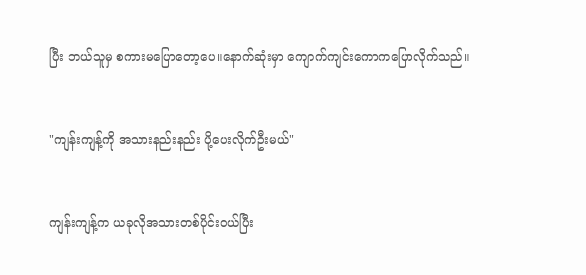ပြီး ဘယ်သူမှ စကားမပြောတော့ပေ။နောက်ဆုံးမှာ ကျောက်ကျင်းကောကပြောလိုက်သည်။


"ကျန်းကျန့်ကို အသားနည်းနည်း ပို့ပေးလိုက်ဦးမယ်"


ကျန်းကျန့်က ယခုလိုအသားတစ်ပိုင်းဝယ်ပြီး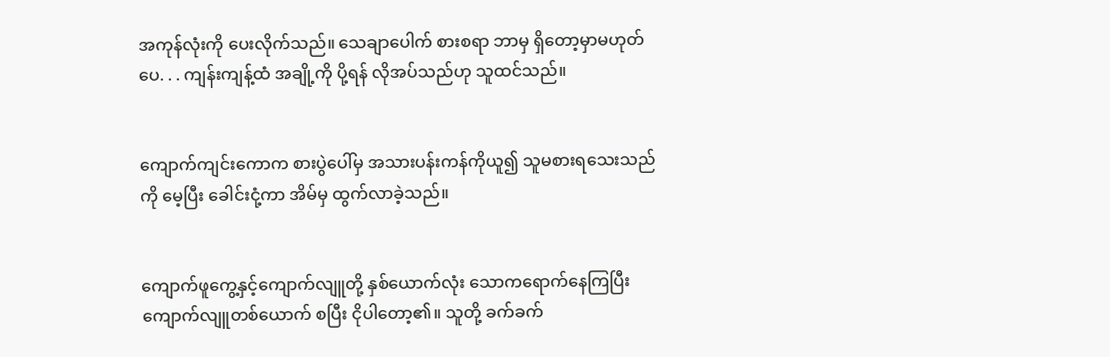အကုန်လုံးကို ပေးလိုက်သည်။ သေချာပေါက် စားစရာ ဘာမှ ရှိတော့မှာမဟုတ်ပေ. . . ကျန်းကျန့်ထံ အချို့ကို ပို့ရန် လိုအပ်သည်ဟု သူထင်သည်။


ကျောက်ကျင်းကောက စားပွဲပေါ်မှ အသားပန်းကန်ကိုယူ၍ သူမစားရသေးသည်ကို မေ့ပြီး ခေါင်းငုံ့ကာ အိမ်မှ ထွက်လာခဲ့သည်။


ကျောက်ဖူကွေ့နှင့်ကျောက်လျူတို့ နှစ်ယောက်လုံး သောကရောက်နေကြပြီး ကျောက်လျူတစ်ယောက် စပြီး ငိုပါတော့၏။ သူတို့ ခက်ခက်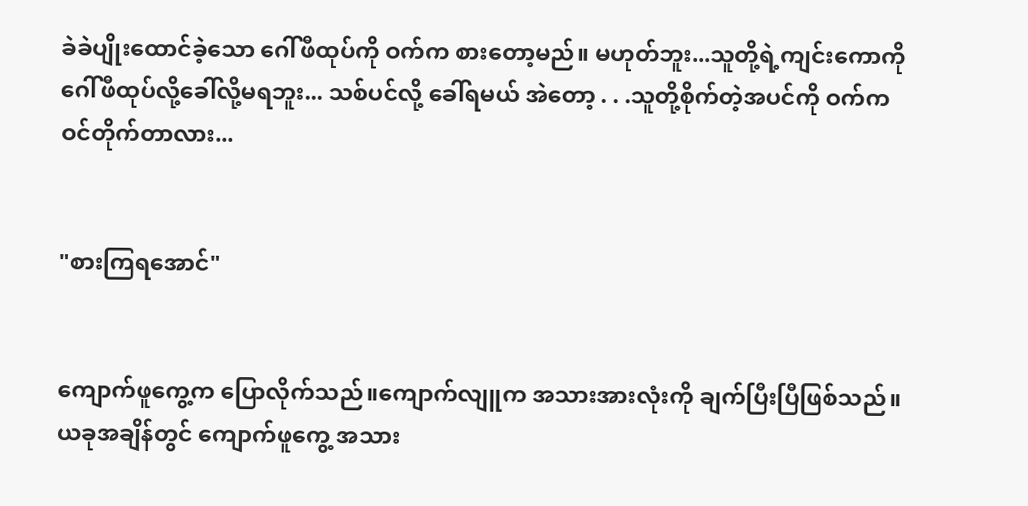ခဲခဲပျိုးထောင်ခဲ့သော ဂေါ်ဖီထုပ်ကို ဝက်က စားတော့မည်။ မဟုတ်ဘူး...သူတို့ရဲ့ကျင်းကောကို ဂေါ်ဖီထုပ်လို့ခေါ်လို့မရဘူး... သစ်ပင်လို့ ခေါ်ရမယ် အဲတော့ . . .သူတို့စိုက်တဲ့အပင်ကို ဝက်က ဝင်တိုက်တာလား...


"စားကြရအောင်"


ကျောက်ဖူကွေ့က ပြောလိုက်သည်။ကျောက်လျူက အသားအားလုံးကို ချက်ပြီးပြီဖြစ်သည်။ယခုအချိန်တွင် ကျောက်ဖူကွေ့ အသား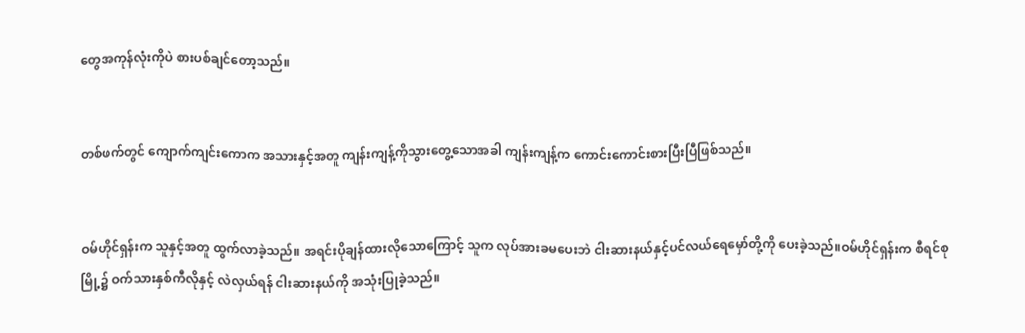တွေအကုန်လုံးကိုပဲ စားပစ်ချင်တော့သည်။


တစ်ဖက်တွင် ကျောက်ကျင်းကောက အသားနှင့်အတူ ကျန်းကျန့်ကိုသွားတွေ့သောအခါ ကျန်းကျန့်က ကောင်းကောင်းစားပြီးပြီဖြစ်သည်။


ဝမ်ဟိုင်ရှန်းက သူနှင့်အတူ ထွက်လာခဲ့သည်။ အရင်းပိုချန်ထားလိုသောကြောင့် သူက လုပ်အားခမပေးဘဲ ငါးဆားနယ်နှင့်ပင်လယ်ရေမှော်တို့ကို ပေးခဲ့သည်။ဝမ်ဟိုင်ရှန်းက စီရင်စုမြို့၌ ဝက်သားနှစ်ကီလိုနှင့် လဲလှယ်ရန် ငါးဆားနယ်ကို အသုံးပြုခဲ့သည်။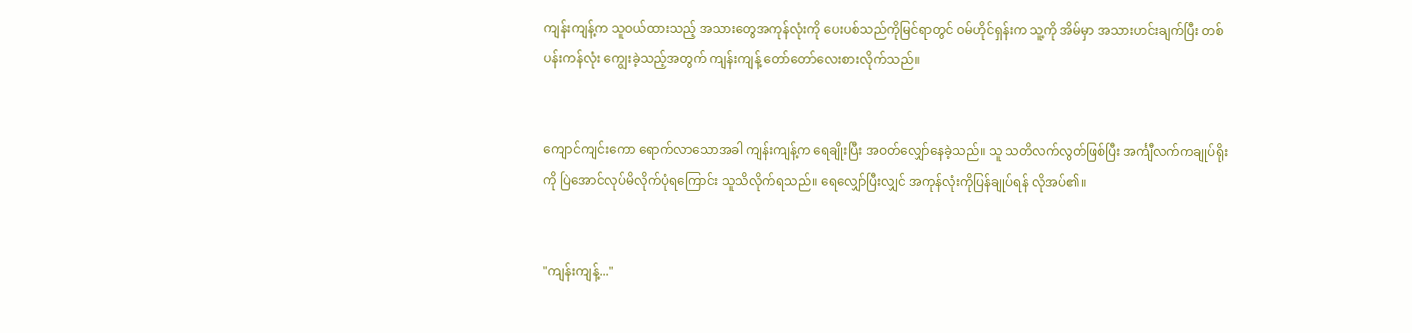ကျန်းကျန့်က သူဝယ်ထားသည့် အသားတွေအကုန်လုံးကို ပေးပစ်သည်ကိုမြင်ရာတွင် ဝမ်ဟိုင်ရှန်းက သူ့ကို အိမ်မှာ အသားဟင်းချက်ပြီး တစ်ပန်းကန်လုံး ကျွေးခဲ့သည့်အတွက် ကျန်းကျန့် တော်တော်လေးစားလိုက်သည်။


ကျောင်ကျင်းကော ရောက်လာသောအခါ ကျန်းကျန့်က ရေချိုးပြီး အဝတ်လျှော်နေခဲ့သည်။ သူ သတိလက်လွတ်ဖြစ်ပြီး အင်္ကျီလက်ကချုပ်ရိုးကို ပြဲအောင်လုပ်မိလိုက်ပုံရကြောင်း သူသိလိုက်ရသည်။ ရေလျှော်ပြီးလျှင် အကုန်လုံးကိုပြန်ချုပ်ရန် လိုအပ်၏။


"ကျန်းကျန့်..."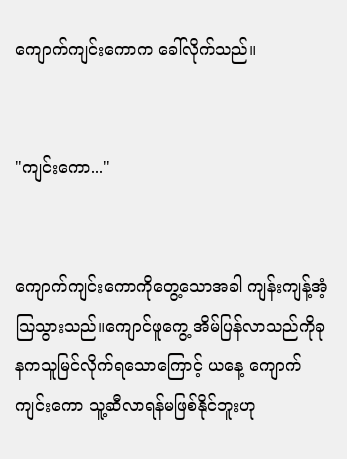ကျောက်ကျင်းကောက ခေါ်လိုက်သည်။


"ကျင်းကော..."


ကျောက်ကျင်းကောကိုတွေ့သောအခါ ကျန်းကျန့်အံ့သြသွားသည်။ကျောင်ဖူကွေ့ အိမ်ပြန်လာသည်ကိုခုနကသူမြင်လိုက်ရသောကြောင့် ယနေ့ ကျောက်ကျင်းကော သူ့ဆီလာရန်မဖြစ်နိုင်ဘူးဟု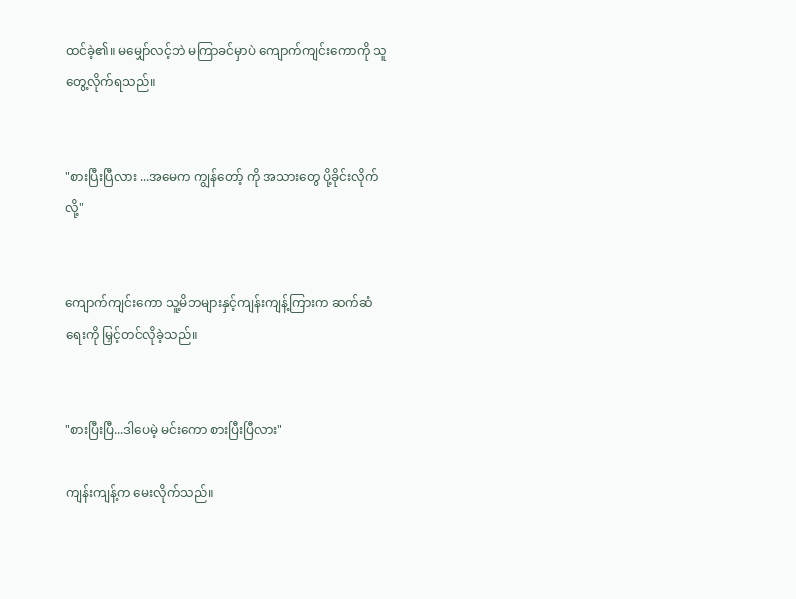ထင်ခဲ့၏။ မမျှော်လင့်ဘဲ မကြာခင်မှာပဲ ကျောက်ကျင်းကောကို သူတွေ့လိုက်ရသည်။


"စားပြီးပြီလား ...အမေက ကျွန်တော့် ကို အသားတွေ ပို့ခိုင်းလိုက်လို့"


ကျောက်ကျင်းကော သူ့မိဘများနှင့်ကျန်းကျန့်ကြားက ဆက်ဆံရေးကို မြှင့်တင်လိုခဲ့သည်။


"စားပြီးပြီ...ဒါပေမဲ့ မင်းကော စားပြီးပြီလား"

ကျန်းကျန့်က မေးလိုက်သည်။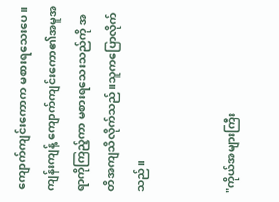ကျောက်ကျင်းကောက မစားရသေးပေ။ကျန်းကျန့် ကျောက်ကျင်းကော၏အမူအရာကိုကြည့်ကာ မစားရသေးသည်ကို အတိအကျသိလိုက်သည်။သူကပြောလိုက်သည်။


"ကိုယ်အများကြီး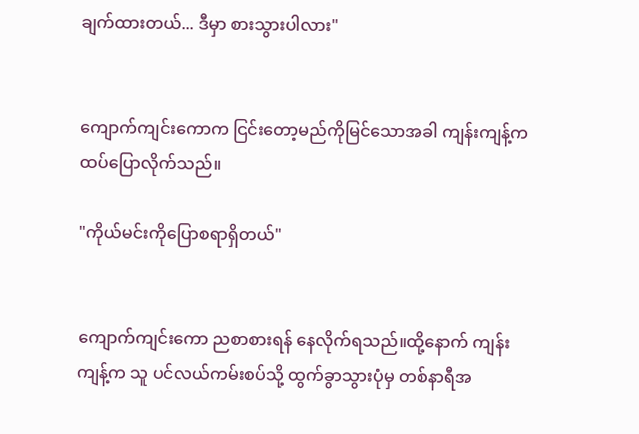ချက်ထားတယ်... ဒီမှာ စားသွားပါလား"


ကျောက်ကျင်းကောက ငြင်းတော့မည်ကိုမြင်သောအခါ ကျန်းကျန့်ကထပ်ပြောလိုက်သည်။

"ကိုယ်မင်းကိုပြောစရာရှိတယ်"


ကျောက်ကျင်းကော ညစာစားရန် နေလိုက်ရသည်။ထို့နောက် ကျန်းကျန့်က သူ ပင်လယ်ကမ်းစပ်သို့ ထွက်ခွာသွားပုံမှ တစ်နာရီအ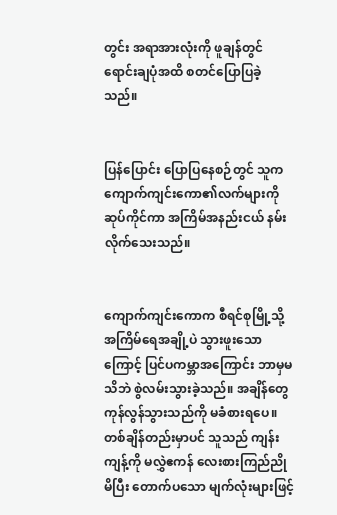တွင်း အရာအားလုံးကို ဖူချန်တွင် ရောင်းချပုံအထိ စတင်ပြောပြခဲ့သည်။


ပြန်ပြောင်း ပြောပြနေစဉ်တွင် သူက ကျောက်ကျင်းကော၏လက်များကို ဆုပ်ကိုင်ကာ အကြိမ်အနည်းငယ် နမ်းလိုက်သေးသည်။


ကျောက်ကျင်းကောက စီရင်စုမြို့သို့ အကြိမ်ရေအချို့ပဲ သွားဖူးသောကြောင့် ပြင်ပကမ္ဘာအကြောင်း ဘာမှမသိဘဲ စွဲလမ်းသွားခဲ့သည်။ အချိန်တွေ ကုန်လွန်သွားသည်ကို မခံစားရပေ။တစ်ချိန်တည်းမှာပင် သူသည် ကျန်းကျန့်ကို မလွှဲဧကန် လေးစားကြည်ညိုမိပြီး တောက်ပသော မျက်လုံးများဖြင့်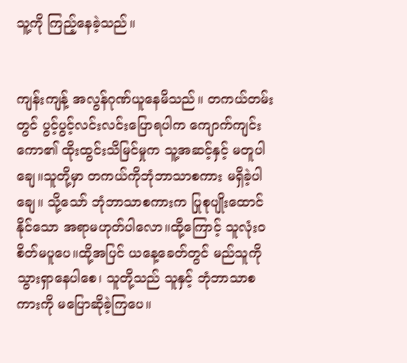သူ့ကို ကြည့်နေခဲ့သည်။


ကျန်းကျန့် အလွန်ဂုဏ်ယူနေမိသည်။ တကယ်တမ်းတွင် ပွင့်ပွင့်လင်းလင်းပြောရပါက ကျောက်ကျင်းကော၏ ထိုးထွင်းသိမြင်မှုက သူ့အဆင့်နှင့် မတူပါချေ။သူတို့မှာ တကယ်ကိုဘုံဘာသာစကား မရှိခဲ့ပါချေ။ သို့သော် ဘုံဘာသာစကားက ပြုစုပျိုးထောင်နိုင်သော အရာမဟုတ်ပါလော။ထို့ကြောင့် သူလုံးဝစိတ်မပူပေ။ထို့အပြင် ယနေ့ခေတ်တွင် မည်သူကို သွားရှာနေပါစေ၊ သူတို့သည် သူနှင့် ဘုံဘာသာစကားကို မပြောဆိုခဲ့ကြပေ။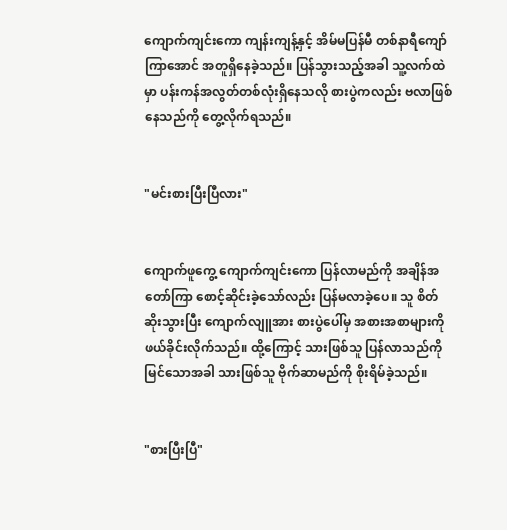ကျောက်ကျင်းကော ကျန်းကျန့်နှင့် အိမ်မပြန်မီ တစ်နာရီကျော်ကြာအောင် အတူရှိနေခဲ့သည်။ ပြန်သွားသည့်အခါ သူ့လက်ထဲမှာ ပန်းကန်အလွတ်တစ်လုံးရှိနေသလို စားပွဲကလည်း ဗလာဖြစ်နေသည်ကို တွေ့လိုက်ရသည်။


"မင်းစားပြီးပြီလား"


ကျောက်ဖူကွေ့ ကျောက်ကျင်းကော ပြန်လာမည်ကို အချိန်အတော်ကြာ စောင့်ဆိုင်းခဲ့သော်လည်း ပြန်မလာခဲ့ပေ။ သူ စိတ်ဆိုးသွားပြီး ကျောက်လျူအား စားပွဲပေါ်မှ အစားအစာများကို ဖယ်ခိုင်းလိုက်သည်။ ထို့ကြောင့် သားဖြစ်သူ ပြန်လာသည်ကို မြင်သောအခါ သားဖြစ်သူ ဗိုက်ဆာမည်ကို စိုးရိမ်ခဲ့သည်။


"စားပြီးပြီ"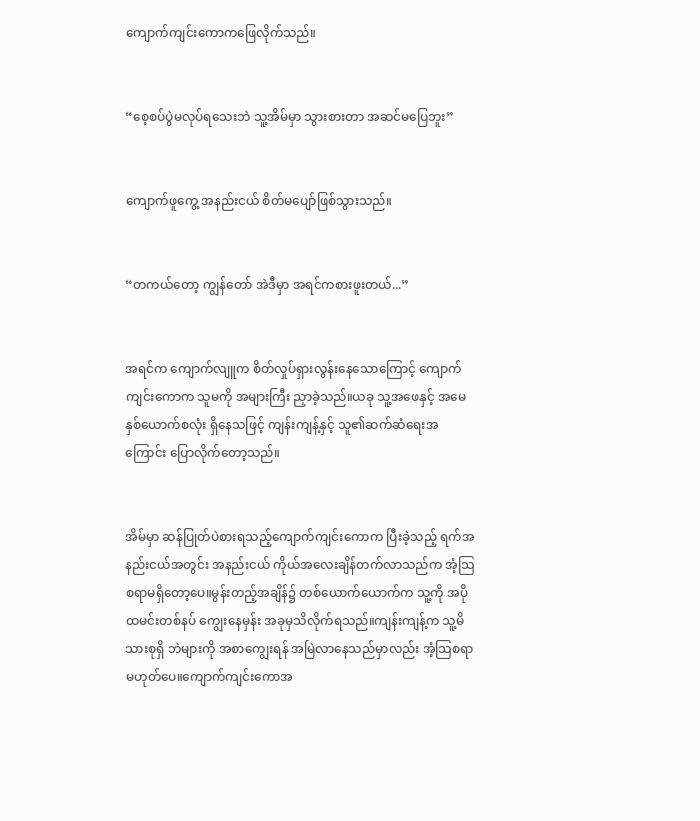ကျောက်ကျင်းကောကဖြေလိုက်သည်။


“စေ့စပ်ပွဲမလုပ်ရသေးဘဲ သူ့အိမ်မှာ သွားစားတာ အဆင်မပြေဘူး”


ကျောက်ဖူကွေ့ အနည်းငယ် စိတ်မပျော်ဖြစ်သွားသည်။


“တကယ်တော့ ကျွန်တော် အဲဒီမှာ အရင်ကစားဖူးတယ်...”


အရင်က ကျောက်လျူက စိတ်လှုပ်ရှားလွန်းနေသောကြောင့် ကျောက်ကျင်းကောက သူမကို အများကြီး ညှာခဲ့သည်။ယခု သူ့အဖေနှင့် အမေ နှစ်ယောက်စလုံး ရှိနေသဖြင့် ကျန်းကျန့်နှင့် သူ၏ဆက်ဆံရေးအကြောင်း ပြောလိုက်တော့သည်။


အိမ်မှာ ဆန်ပြုတ်ပဲစားရသည့်ကျောက်ကျင်းကောက ပြီးခဲ့သည့် ရက်အနည်းငယ်အတွင်း အနည်းငယ် ကိုယ်အလေးချိန်တက်လာသည်က အံ့သြစရာမရှိတော့ပေ။မွန်းတည့်အချိန်၌ တစ်ယောက်ယောက်က သူ့ကို အပိုထမင်းတစ်နပ် ကျွေးနေမှန်း အခုမှသိလိုက်ရသည်။ကျန်းကျန့်က သူ့မိသားစုရှိ ဘဲများကို အစာကျွေးရန် အမြဲလာနေသည်မှာလည်း အံ့သြစရာမဟုတ်ပေ။ကျောက်ကျင်းကောအ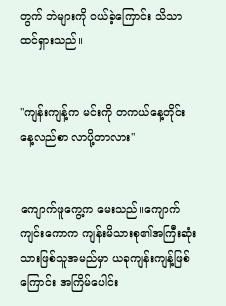တွက် ဘဲများကို ဝယ်ခဲ့ကြောင်း သိသာထင်ရှားသည်။


"ကျန်းကျန့်က မင်းကို တကယ်နေ့တိုင်း နေ့လည်စာ လာပို့တာလား"


ကျောက်ဖူကွေ့က မေးသည်။ကျောက်ကျင်းကောက ကျန်းမိသားစု၏အကြီးဆုံးသားဖြစ်သူအမည်မှာ ယခုကျန်းကျန့်ဖြစ်ကြောင်း အကြိမ်ပေါင်း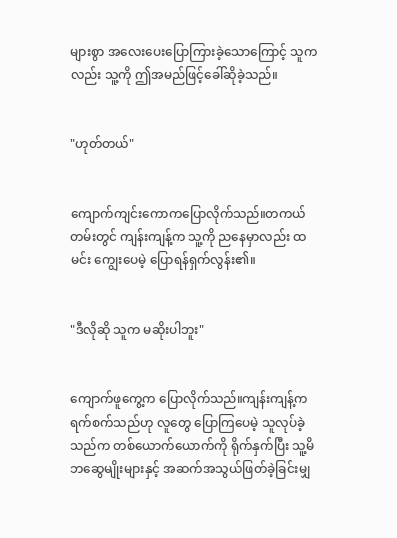များစွာ အလေးပေးပြောကြားခဲ့သောကြောင့် သူကလည်း သူ့ကို ဤအမည်ဖြင့်ခေါ်ဆိုခဲ့သည်။


"ဟုတ်တယ်"


ကျောက်ကျင်းကောကပြောလိုက်သည်။တကယ်တမ်းတွင် ကျန်းကျန့်က သူ့ကို ညနေမှာလည်း ထမင်း ကျွေးပေမဲ့ ပြောရန်ရှက်လွန်း၏။


"ဒီလိုဆို သူက မဆိုးပါဘူး"


ကျောက်ဖူကွေ့က ပြောလိုက်သည်။ကျန်းကျန့်က ရက်စက်သည်ဟု လူတွေ ပြောကြပေမဲ့ သူလုပ်ခဲ့သည်က တစ်ယောက်ယောက်ကို ရိုက်နှက်ပြီး သူ့မိဘဆွေမျိုးများနှင့် အဆက်အသွယ်ဖြတ်ခဲ့ခြင်းမျှ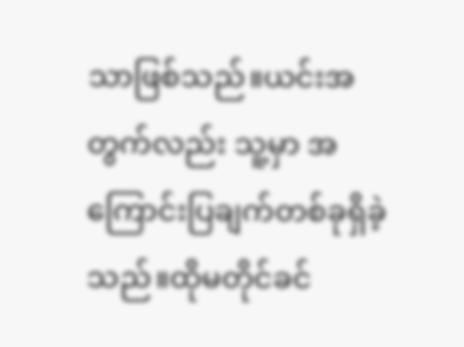သာဖြစ်သည်။ယင်းအတွက်လည်း သူ့မှာ အကြောင်းပြချက်တစ်ခုရှိခဲ့သည်။ထိုမတိုင်ခင်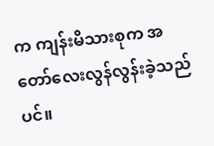က ကျန်းမိသားစုက အတော်လေးလွန်လွန်းခဲ့သည်ပင်။